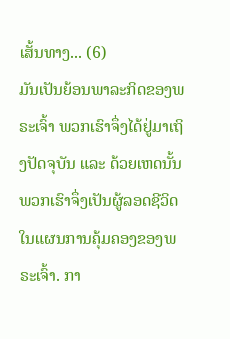ເສັ້ນທາງ... (6)
ມັນເປັນຍ້ອນພາລະກິດຂອງພຣະເຈົ້າ ພວກເຮົາຈຶ່ງໄດ້ຢູ່ມາເຖິງປັດຈຸບັນ ແລະ ດ້ວຍເຫດນັ້ນ ພວກເຮົາຈຶ່ງເປັນຜູ້ລອດຊີວິດໃນແຜນການຄຸ້ມຄອງຂອງພຣະເຈົ້າ. ກາ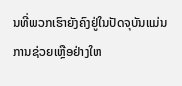ນທີ່ພວກເຮົາຍັງຄົງຢູ່ໃນປັດຈຸບັນແມ່ນການຊ່ວຍເຫຼືອຢ່າງໃຫ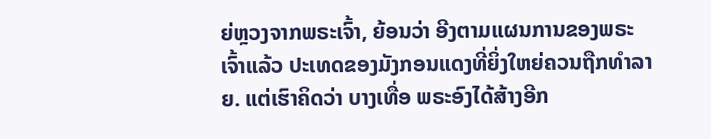ຍ່ຫຼວງຈາກພຣະເຈົ້າ, ຍ້ອນວ່າ ອີງຕາມແຜນການຂອງພຣະເຈົ້າແລ້ວ ປະເທດຂອງມັງກອນແດງທີ່ຍິ່ງໃຫຍ່ຄວນຖືກທຳລາຍ. ແຕ່ເຮົາຄິດວ່າ ບາງເທື່ອ ພຣະອົງໄດ້ສ້າງອີກ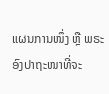ແຜນການໜຶ່ງ ຫຼື ພຣະອົງປາຖະໜາທີ່ຈະ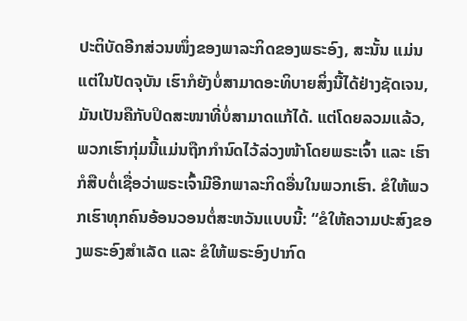ປະຕິບັດອີກສ່ວນໜຶ່ງຂອງພາລະກິດຂອງພຣະອົງ, ສະນັ້ນ ແມ່ນແຕ່ໃນປັດຈຸບັນ ເຮົາກໍຍັງບໍ່ສາມາດອະທິບາຍສິ່ງນີ້ໄດ້ຢ່າງຊັດເຈນ, ມັນເປັນຄືກັບປິດສະໜາທີ່ບໍ່ສາມາດແກ້ໄດ້. ແຕ່ໂດຍລວມແລ້ວ, ພວກເຮົາກຸ່ມນີ້ແມ່ນຖືກກຳນົດໄວ້ລ່ວງໜ້າໂດຍພຣະເຈົ້າ ແລະ ເຮົາກໍສືບຕໍ່ເຊື່ອວ່າພຣະເຈົ້າມີອີກພາລະກິດອື່ນໃນພວກເຮົາ. ຂໍໃຫ້ພວກເຮົາທຸກຄົນອ້ອນວອນຕໍ່ສະຫວັນແບບນີ້: “ຂໍໃຫ້ຄວາມປະສົງຂອງພຣະອົງສຳເລັດ ແລະ ຂໍໃຫ້ພຣະອົງປາກົດ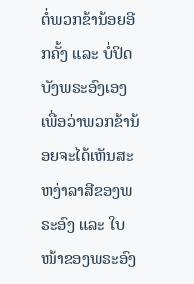ຕໍ່ພວກຂ້ານ້ອຍອີກຄັ້ງ ແລະ ບໍ່ປິດບັງພຣະອົງເອງ ເພື່ອວ່າພວກຂ້ານ້ອຍຈະໄດ້ເຫັນສະຫງ່າລາສີຂອງພຣະອົງ ແລະ ໃບໜ້າຂອງພຣະອົງ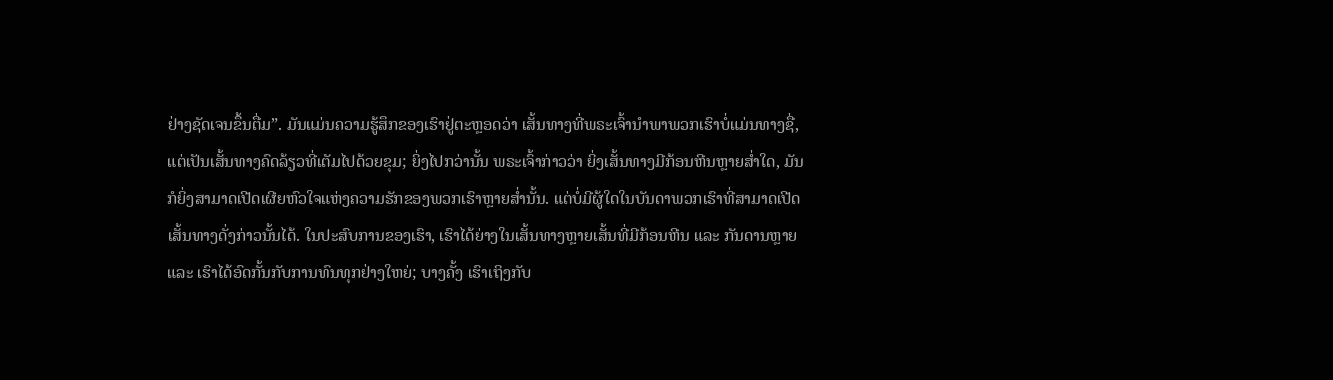ຢ່າງຊັດເຈນຂຶ້ນຕື່ມ”. ມັນແມ່ນຄວາມຮູ້ສຶກຂອງເຮົາຢູ່ຕະຫຼອດວ່າ ເສັ້ນທາງທີ່ພຣະເຈົ້ານໍາພາພວກເຮົາບໍ່ແມ່ນທາງຊື່, ແຕ່ເປັນເສັ້ນທາງຄົດລ້ຽວທີ່ເຕັມໄປດ້ວຍຂຸມ; ຍິ່ງໄປກວ່ານັ້ນ ພຣະເຈົ້າກ່າວວ່າ ຍິ່ງເສັ້ນທາງມີກ້ອນຫີນຫຼາຍສໍ່າໃດ, ມັນກໍຍິ່ງສາມາດເປີດເຜີຍຫົວໃຈແຫ່ງຄວາມຮັກຂອງພວກເຮົາຫຼາຍສໍ່ານັ້ນ. ແຕ່ບໍ່ມີຜູ້ໃດໃນບັນດາພວກເຮົາທີ່ສາມາດເປີດເສັ້ນທາງດັ່ງກ່າວນັ້ນໄດ້. ໃນປະສົບການຂອງເຮົາ, ເຮົາໄດ້ຍ່າງໃນເສັ້ນທາງຫຼາຍເສັ້ນທີ່ມີກ້ອນຫີນ ແລະ ກັນດານຫຼາຍ ແລະ ເຮົາໄດ້ອົດກັ້ນກັບການທົນທຸກຢ່າງໃຫຍ່; ບາງຄັ້ງ ເຮົາເຖິງກັບ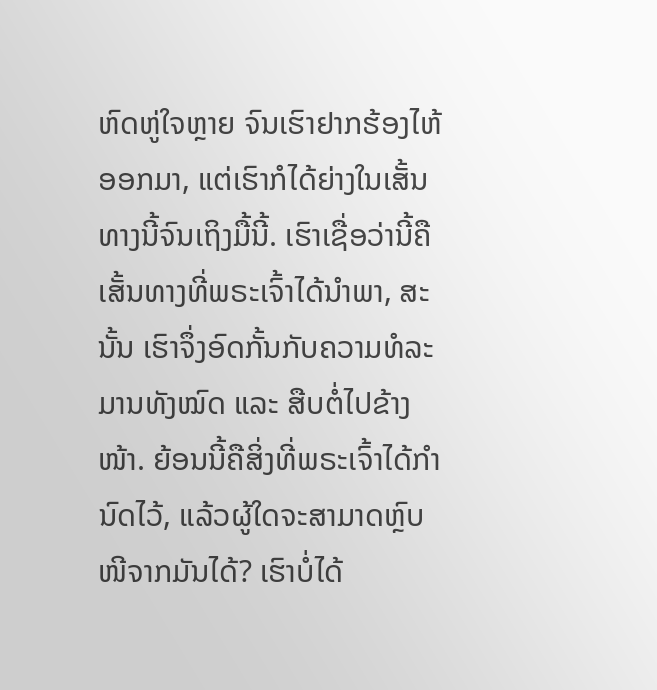ຫົດຫູ່ໃຈຫຼາຍ ຈົນເຮົາຢາກຮ້ອງໄຫ້ອອກມາ, ແຕ່ເຮົາກໍໄດ້ຍ່າງໃນເສັ້ນທາງນີ້ຈົນເຖິງມື້ນີ້. ເຮົາເຊື່ອວ່ານີ້ຄືເສັ້ນທາງທີ່ພຣະເຈົ້າໄດ້ນໍາພາ, ສະນັ້ນ ເຮົາຈຶ່ງອົດກັ້ນກັບຄວາມທໍລະມານທັງໝົດ ແລະ ສືບຕໍ່ໄປຂ້າງໜ້າ. ຍ້ອນນີ້ຄືສິ່ງທີ່ພຣະເຈົ້າໄດ້ກຳນົດໄວ້, ແລ້ວຜູ້ໃດຈະສາມາດຫຼົບໜີຈາກມັນໄດ້? ເຮົາບໍ່ໄດ້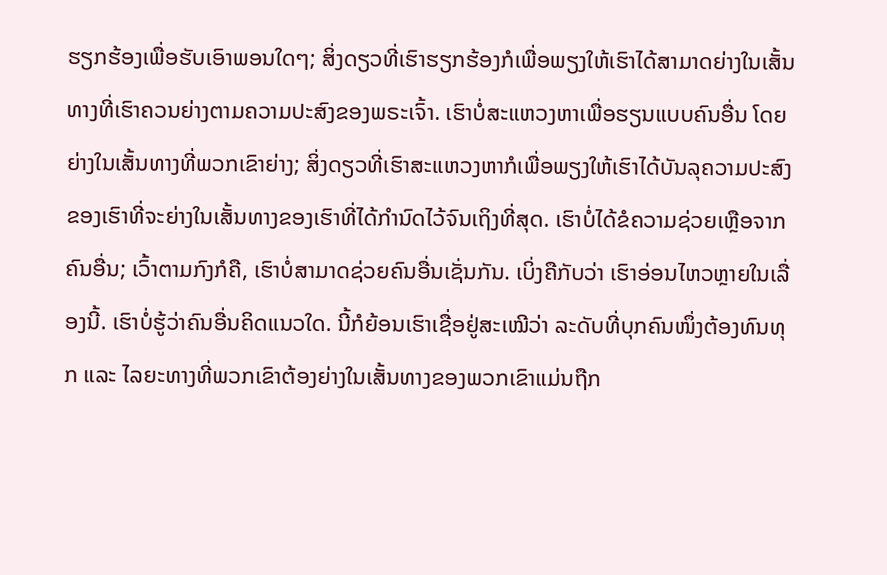ຮຽກຮ້ອງເພື່ອຮັບເອົາພອນໃດໆ; ສິ່ງດຽວທີ່ເຮົາຮຽກຮ້ອງກໍເພື່ອພຽງໃຫ້ເຮົາໄດ້ສາມາດຍ່າງໃນເສັ້ນທາງທີ່ເຮົາຄວນຍ່າງຕາມຄວາມປະສົງຂອງພຣະເຈົ້າ. ເຮົາບໍ່ສະແຫວງຫາເພື່ອຮຽນແບບຄົນອື່ນ ໂດຍຍ່າງໃນເສັ້ນທາງທີ່ພວກເຂົາຍ່າງ; ສິ່ງດຽວທີ່ເຮົາສະແຫວງຫາກໍເພື່ອພຽງໃຫ້ເຮົາໄດ້ບັນລຸຄວາມປະສົງຂອງເຮົາທີ່ຈະຍ່າງໃນເສັ້ນທາງຂອງເຮົາທີ່ໄດ້ກໍານົດໄວ້ຈົນເຖິງທີ່ສຸດ. ເຮົາບໍ່ໄດ້ຂໍຄວາມຊ່ວຍເຫຼືອຈາກຄົນອື່ນ; ເວົ້າຕາມກົງກໍຄື, ເຮົາບໍ່ສາມາດຊ່ວຍຄົນອື່ນເຊັ່ນກັນ. ເບິ່ງຄືກັບວ່າ ເຮົາອ່ອນໄຫວຫຼາຍໃນເລື່ອງນີ້. ເຮົາບໍ່ຮູ້ວ່າຄົນອື່ນຄິດແນວໃດ. ນີ້ກໍຍ້ອນເຮົາເຊື່ອຢູ່ສະເໝີວ່າ ລະດັບທີ່ບຸກຄົນໜຶ່ງຕ້ອງທົນທຸກ ແລະ ໄລຍະທາງທີ່ພວກເຂົາຕ້ອງຍ່າງໃນເສັ້ນທາງຂອງພວກເຂົາແມ່ນຖືກ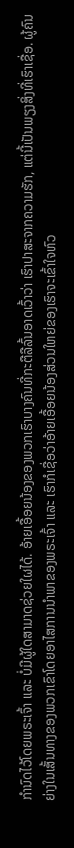ກຳນົດໄວ້ໂດຍພຣະເຈົ້າ ແລະ ບໍ່ມີຜູ້ໃດສາມາດຊ່ວຍໃຜໄດ້. ອ້າຍເອື້ອຍນ້ອງຂອງພວກເຮົາບາງຄົນທີ່ກະຕືລືລົ້ນອາດເວົ້າວ່າ ເຮົາປາສະຈາກຄວາມຮັກ, ແຕ່ນີ້ເປັນພຽງສິ່ງທີ່ເຮົາເຊື່ອ. ຜູ້ຄົນຍ່າງໃນເສັ້ນທາງຂອງພວກເຂົາໂດຍອາໄສການນໍາພາຂອງພຣະເຈົ້າ ແລະ ເຮົາກໍເຊື່ອວ່າອ້າຍເອື້ອຍນ້ອງສ່ວນໃຫຍ່ຂອງເຮົາຈະເຂົ້າໃຈຫົວ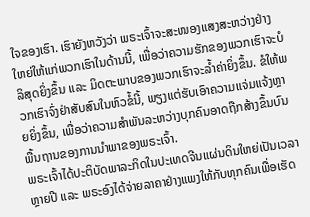ໃຈຂອງເຮົາ. ເຮົາຍັງຫວັງວ່າ ພຣະເຈົ້າຈະສະໜອງແສງສະຫວ່າງຢ່າງໃຫຍ່ໃຫ້ແກ່ພວກເຮົາໃນດ້ານນີ້, ເພື່ອວ່າຄວາມຮັກຂອງພວກເຮົາຈະບໍລິສຸດຍິ່ງຂຶ້ນ ແລະ ມິດຕະພາບຂອງພວກເຮົາຈະລໍ້າຄ່າຍິ່ງຂຶ້ນ. ຂໍໃຫ້ພວກເຮົາຈົ່ງຢ່າສັບສົນໃນຫົວຂໍ້ນີ້, ພຽງແຕ່ຮັບເອົາຄວາມແຈ່ມແຈ້ງຫຼາຍຍິ່ງຂຶ້ນ, ເພື່ອວ່າຄວາມສຳພັນລະຫວ່າງບຸກຄົນອາດຖືກສ້າງຂຶ້ນບົນພື້ນຖານຂອງການນໍາພາຂອງພຣະເຈົ້າ.
ພຣະເຈົ້າໄດ້ປະຕິບັດພາລະກິດໃນປະເທດຈີນແຜ່ນດິນໃຫຍ່ເປັນເວລາຫຼາຍປີ ແລະ ພຣະອົງໄດ້ຈ່າຍລາຄາຢ່າງແພງໃຫ້ກັບທຸກຄົນເພື່ອເຮັດ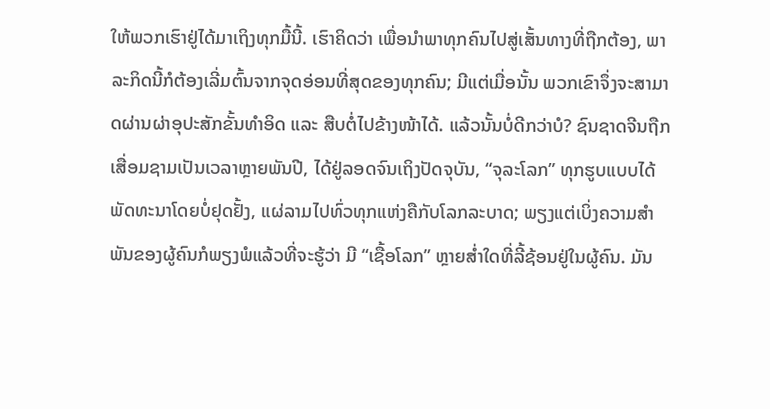ໃຫ້ພວກເຮົາຢູ່ໄດ້ມາເຖິງທຸກມື້ນີ້. ເຮົາຄິດວ່າ ເພື່ອນໍາພາທຸກຄົນໄປສູ່ເສັ້ນທາງທີ່ຖືກຕ້ອງ, ພາລະກິດນີ້ກໍຕ້ອງເລີ່ມຕົ້ນຈາກຈຸດອ່ອນທີ່ສຸດຂອງທຸກຄົນ; ມີແຕ່ເມື່ອນັ້ນ ພວກເຂົາຈຶ່ງຈະສາມາດຜ່ານຜ່າອຸປະສັກຂັ້ນທຳອິດ ແລະ ສືບຕໍ່ໄປຂ້າງໜ້າໄດ້. ແລ້ວນັ້ນບໍ່ດີກວ່າບໍ? ຊົນຊາດຈີນຖືກເສື່ອມຊາມເປັນເວລາຫຼາຍພັນປີ, ໄດ້ຢູ່ລອດຈົນເຖິງປັດຈຸບັນ, “ຈຸລະໂລກ” ທຸກຮູບແບບໄດ້ພັດທະນາໂດຍບໍ່ຢຸດຢັ້ງ, ແຜ່ລາມໄປທົ່ວທຸກແຫ່ງຄືກັບໂລກລະບາດ; ພຽງແຕ່ເບິ່ງຄວາມສຳພັນຂອງຜູ້ຄົນກໍພຽງພໍແລ້ວທີ່ຈະຮູ້ວ່າ ມີ “ເຊື້ອໂລກ” ຫຼາຍສໍ່າໃດທີ່ລີ້ຊ້ອນຢູ່ໃນຜູ້ຄົນ. ມັນ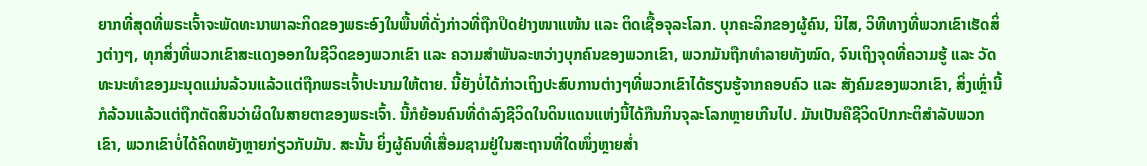ຍາກທີ່ສຸດທີ່ພຣະເຈົ້າຈະພັດທະນາພາລະກິດຂອງພຣະອົງໃນພື້ນທີ່ດັ່ງກ່າວທີ່ຖືກປິດຢ່າງໜາແໜ້ນ ແລະ ຕິດເຊື້ອຈຸລະໂລກ. ບຸກຄະລິກຂອງຜູ້ຄົນ, ນິໄສ, ວິທີທາງທີ່ພວກເຂົາເຮັດສິ່ງຕ່າງໆ, ທຸກສິ່ງທີ່ພວກເຂົາສະແດງອອກໃນຊີວິດຂອງພວກເຂົາ ແລະ ຄວາມສຳພັນລະຫວ່າງບຸກຄົນຂອງພວກເຂົາ, ພວກມັນຖືກທຳລາຍທັງໝົດ, ຈົນເຖິງຈຸດທີ່ຄວາມຮູ້ ແລະ ວັດທະນະທຳຂອງມະນຸດແມ່ນລ້ວນແລ້ວແຕ່ຖືກພຣະເຈົ້າປະນາມໃຫ້ຕາຍ. ນີ້ຍັງບໍ່ໄດ້ກ່າວເຖິງປະສົບການຕ່າງໆທີ່ພວກເຂົາໄດ້ຮຽນຮູ້ຈາກຄອບຄົວ ແລະ ສັງຄົມຂອງພວກເຂົາ, ສິ່ງເຫຼົ່ານີ້ກໍລ້ວນແລ້ວແຕ່ຖືກຕັດສິນວ່າຜິດໃນສາຍຕາຂອງພຣະເຈົ້າ. ນີ້ກໍຍ້ອນຄົນທີ່ດຳລົງຊີວິດໃນດິນແດນແຫ່ງນີ້ໄດ້ກືນກິນຈຸລະໂລກຫຼາຍເກີນໄປ. ມັນເປັນຄືຊີວິດປົກກະຕິສຳລັບພວກເຂົາ, ພວກເຂົາບໍ່ໄດ້ຄິດຫຍັງຫຼາຍກ່ຽວກັບມັນ. ສະນັ້ນ ຍິ່ງຜູ້ຄົນທີ່ເສື່ອມຊາມຢູ່ໃນສະຖານທີ່ໃດໜຶ່ງຫຼາຍສໍ່າ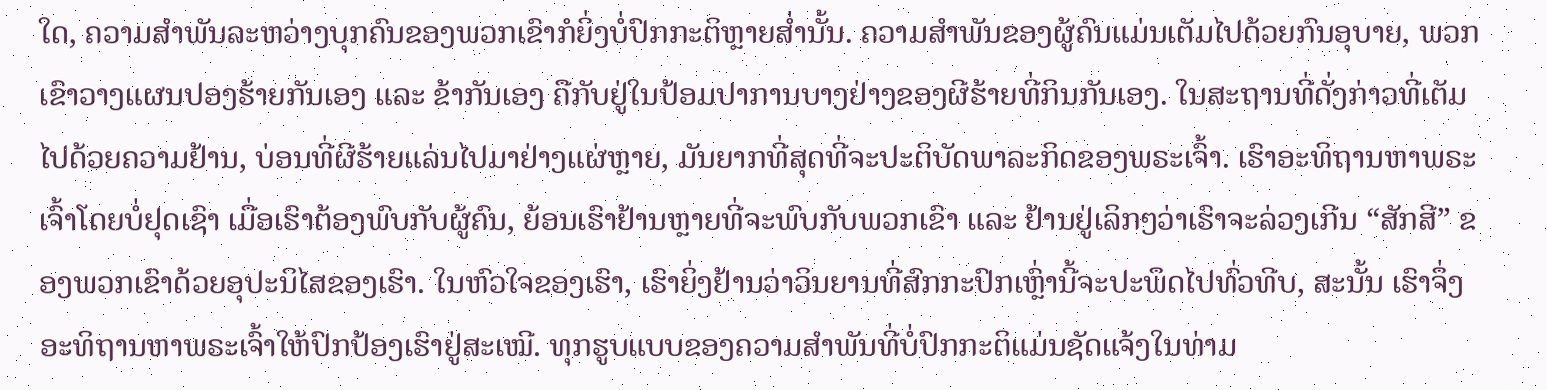ໃດ, ຄວາມສຳພັນລະຫວ່າງບຸກຄົນຂອງພວກເຂົາກໍຍິ່ງບໍ່ປົກກະຕິຫຼາຍສໍ່ານັ້ນ. ຄວາມສຳພັນຂອງຜູ້ຄົນແມ່ນເຕັມໄປດ້ວຍກົນອຸບາຍ, ພວກເຂົາວາງແຜນປອງຮ້າຍກັນເອງ ແລະ ຂ້າກັນເອງ ຄືກັບຢູ່ໃນປ້ອມປາການບາງຢ່າງຂອງຜີຮ້າຍທີ່ກິນກັນເອງ. ໃນສະຖານທີ່ດັ່ງກ່າວທີ່ເຕັມໄປດ້ວຍຄວາມຢ້ານ, ບ່ອນທີ່ຜີຮ້າຍແລ່ນໄປມາຢ່າງແຜ່ຫຼາຍ, ມັນຍາກທີ່ສຸດທີ່ຈະປະຕິບັດພາລະກິດຂອງພຣະເຈົ້າ. ເຮົາອະທິຖານຫາພຣະເຈົ້າໂດຍບໍ່ຢຸດເຊົາ ເມື່ອເຮົາຕ້ອງພົບກັບຜູ້ຄົນ, ຍ້ອນເຮົາຢ້ານຫຼາຍທີ່ຈະພົບກັບພວກເຂົາ ແລະ ຢ້ານຢູ່ເລິກໆວ່າເຮົາຈະລ່ວງເກີນ “ສັກສີ” ຂອງພວກເຂົາດ້ວຍອຸປະນິໄສຂອງເຮົາ. ໃນຫົວໃຈຂອງເຮົາ, ເຮົາຍິ່ງຢ້ານວ່າວິນຍານທີ່ສົກກະປົກເຫຼົ່ານີ້ຈະປະພຶດໄປທົ່ວທີບ, ສະນັ້ນ ເຮົາຈຶ່ງອະທິຖານຫາພຣະເຈົ້າໃຫ້ປົກປ້ອງເຮົາຢູ່ສະເໝີ. ທຸກຮູບແບບຂອງຄວາມສຳພັນທີ່ບໍ່ປົກກະຕິແມ່ນຊັດແຈ້ງໃນທ່າມ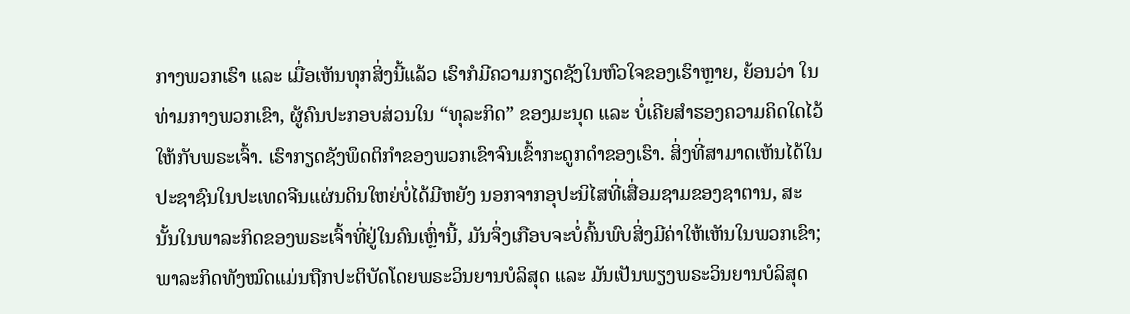ກາງພວກເຮົາ ແລະ ເມື່ອເຫັນທຸກສິ່ງນີ້ແລ້ວ ເຮົາກໍມີຄວາມກຽດຊັງໃນຫົວໃຈຂອງເຮົາຫຼາຍ, ຍ້ອນວ່າ ໃນທ່າມກາງພວກເຂົາ, ຜູ້ຄົນປະກອບສ່ວນໃນ “ທຸລະກິດ” ຂອງມະນຸດ ແລະ ບໍ່ເຄີຍສຳຮອງຄວາມຄິດໃດໄວ້ໃຫ້ກັບພຣະເຈົ້າ. ເຮົາກຽດຊັງພຶດຕິກຳຂອງພວກເຂົາຈົນເຂົ້າກະດູກດຳຂອງເຮົາ. ສິ່ງທີ່ສາມາດເຫັນໄດ້ໃນປະຊາຊົນໃນປະເທດຈີນແຜ່ນດິນໃຫຍ່ບໍ່ໄດ້ມີຫຍັງ ນອກຈາກອຸປະນິໄສທີ່ເສື່ອມຊາມຂອງຊາຕານ, ສະນັ້ນໃນພາລະກິດຂອງພຣະເຈົ້າທີ່ຢູ່ໃນຄົນເຫຼົ່ານີ້, ມັນຈຶ່ງເກືອບຈະບໍ່ຄົ້ນພົບສິ່ງມີຄ່າໃຫ້ເຫັນໃນພວກເຂົາ; ພາລະກິດທັງໝົດແມ່ນຖືກປະຕິບັດໂດຍພຣະວິນຍານບໍລິສຸດ ແລະ ມັນເປັນພຽງພຣະວິນຍານບໍລິສຸດ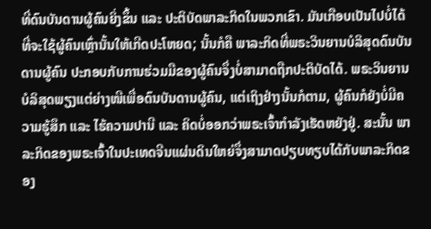ທີ່ດົນບັນດານຜູ້ຄົນຍິ່ງຂຶ້ນ ແລະ ປະຕິບັດພາລະກິດໃນພວກເຂົາ. ມັນເກືອບເປັນໄປບໍ່ໄດ້ທີ່ຈະໃຊ້ຜູ້ຄົນເຫຼົ່ານັ້ນໃຫ້ເກີດປະໂຫຍດ; ນັ້ນກໍຄື ພາລະກິດທີ່ພຣະວິນຍານບໍລິສຸດດົນບັນດານຜູ້ຄົນ ປະກອບກັບການຮ່ວມມືຂອງຜູ້ຄົນຈຶ່ງບໍ່ສາມາດຖືກປະຕິບັດໄດ້. ພຣະວິນຍານບໍລິສຸດພຽງແຕ່ຍ່າງໜີເພື່ອດົນບັນດານຜູ້ຄົນ, ແຕ່ເຖິງຢ່າງນັ້ນກໍຕາມ, ຜູ້ຄົນກໍຍັງບໍ່ມີຄວາມຮູ້ສຶກ ແລະ ໄຮ້ຄວາມປານີ ແລະ ຄິດບໍ່ອອກວ່າພຣະເຈົ້າກຳລັງເຮັດຫຍັງຢູ່. ສະນັ້ນ ພາລະກິດຂອງພຣະເຈົ້າໃນປະເທດຈີນແຜ່ນດິນໃຫຍ່ຈຶ່ງສາມາດປຽບທຽບໄດ້ກັບພາລະກິດຂອງ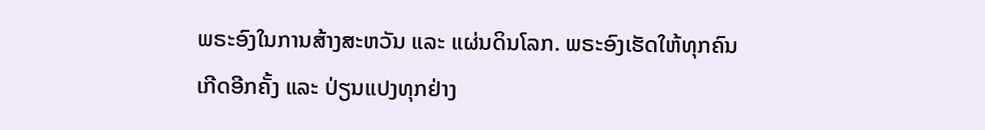ພຣະອົງໃນການສ້າງສະຫວັນ ແລະ ແຜ່ນດິນໂລກ. ພຣະອົງເຮັດໃຫ້ທຸກຄົນເກີດອີກຄັ້ງ ແລະ ປ່ຽນແປງທຸກຢ່າງ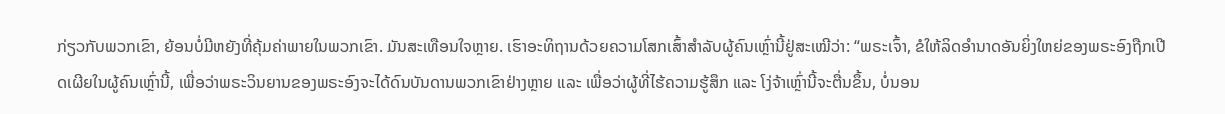ກ່ຽວກັບພວກເຂົາ, ຍ້ອນບໍ່ມີຫຍັງທີ່ຄຸ້ມຄ່າພາຍໃນພວກເຂົາ. ມັນສະເທືອນໃຈຫຼາຍ. ເຮົາອະທິຖານດ້ວຍຄວາມໂສກເສົ້າສຳລັບຜູ້ຄົນເຫຼົ່ານີ້ຢູ່ສະເໝີວ່າ: “ພຣະເຈົ້າ, ຂໍໃຫ້ລິດອຳນາດອັນຍິ່ງໃຫຍ່ຂອງພຣະອົງຖືກເປີດເຜີຍໃນຜູ້ຄົນເຫຼົ່ານີ້, ເພື່ອວ່າພຣະວິນຍານຂອງພຣະອົງຈະໄດ້ດົນບັນດານພວກເຂົາຢ່າງຫຼາຍ ແລະ ເພື່ອວ່າຜູ້ທີ່ໄຮ້ຄວາມຮູ້ສຶກ ແລະ ໂງ່ຈ້າເຫຼົ່ານີ້ຈະຕື່ນຂຶ້ນ, ບໍ່ນອນ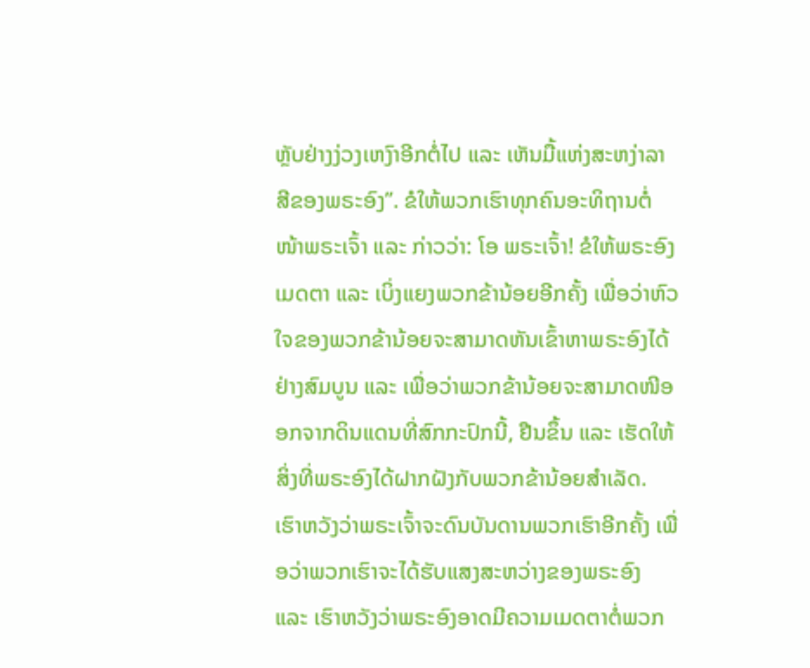ຫຼັບຢ່າງງ່ວງເຫງົາອີກຕໍ່ໄປ ແລະ ເຫັນມື້ແຫ່ງສະຫງ່າລາສີຂອງພຣະອົງ”. ຂໍໃຫ້ພວກເຮົາທຸກຄົນອະທິຖານຕໍ່ໜ້າພຣະເຈົ້າ ແລະ ກ່າວວ່າ: ໂອ ພຣະເຈົ້າ! ຂໍໃຫ້ພຣະອົງເມດຕາ ແລະ ເບິ່ງແຍງພວກຂ້ານ້ອຍອີກຄັ້ງ ເພື່ອວ່າຫົວໃຈຂອງພວກຂ້ານ້ອຍຈະສາມາດຫັນເຂົ້າຫາພຣະອົງໄດ້ຢ່າງສົມບູນ ແລະ ເພື່ອວ່າພວກຂ້ານ້ອຍຈະສາມາດໜີອອກຈາກດິນແດນທີ່ສົກກະປົກນີ້, ຢືນຂຶ້ນ ແລະ ເຮັດໃຫ້ສິ່ງທີ່ພຣະອົງໄດ້ຝາກຝັງກັບພວກຂ້ານ້ອຍສຳເລັດ. ເຮົາຫວັງວ່າພຣະເຈົ້າຈະດົນບັນດານພວກເຮົາອີກຄັ້ງ ເພື່ອວ່າພວກເຮົາຈະໄດ້ຮັບແສງສະຫວ່າງຂອງພຣະອົງ ແລະ ເຮົາຫວັງວ່າພຣະອົງອາດມີຄວາມເມດຕາຕໍ່ພວກ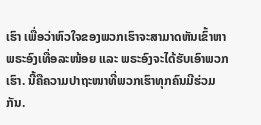ເຮົາ ເພື່ອວ່າຫົວໃຈຂອງພວກເຮົາຈະສາມາດຫັນເຂົ້າຫາພຣະອົງເທື່ອລະໜ້ອຍ ແລະ ພຣະອົງຈະໄດ້ຮັບເອົາພວກເຮົາ. ນີ້ຄືຄວາມປາຖະໜາທີ່ພວກເຮົາທຸກຄົນມີຮ່ວມກັນ.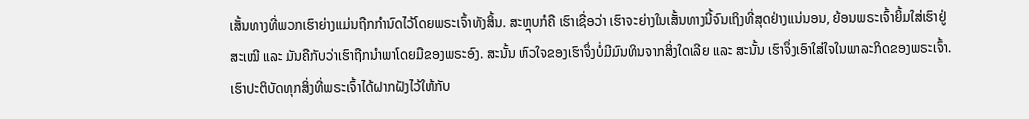ເສັ້ນທາງທີ່ພວກເຮົາຍ່າງແມ່ນຖືກກຳນົດໄວ້ໂດຍພຣະເຈົ້າທັງສິ້ນ. ສະຫຼຸບກໍຄື ເຮົາເຊື່ອວ່າ ເຮົາຈະຍ່າງໃນເສັ້ນທາງນີ້ຈົນເຖິງທີ່ສຸດຢ່າງແນ່ນອນ, ຍ້ອນພຣະເຈົ້າຍິ້ມໃສ່ເຮົາຢູ່ສະເໝີ ແລະ ມັນຄືກັບວ່າເຮົາຖືກນໍາພາໂດຍມືຂອງພຣະອົງ. ສະນັ້ນ ຫົວໃຈຂອງເຮົາຈຶ່ງບໍ່ມີມົນທິນຈາກສິ່ງໃດເລີຍ ແລະ ສະນັ້ນ ເຮົາຈຶ່ງເອົາໃສ່ໃຈໃນພາລະກິດຂອງພຣະເຈົ້າ. ເຮົາປະຕິບັດທຸກສິ່ງທີ່ພຣະເຈົ້າໄດ້ຝາກຝັງໄວ້ໃຫ້ກັບ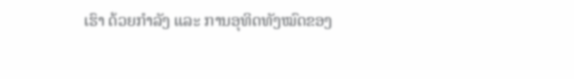ເຮົາ ດ້ວຍກຳລັງ ແລະ ການອຸທິດທັງໝົດຂອງ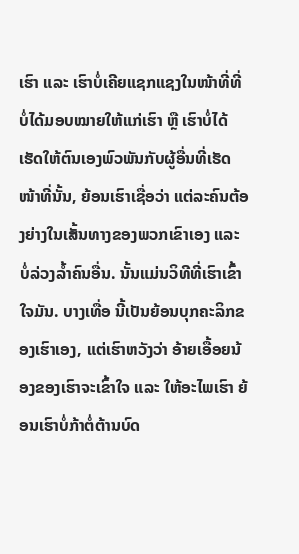ເຮົາ ແລະ ເຮົາບໍ່ເຄີຍແຊກແຊງໃນໜ້າທີ່ທີ່ບໍ່ໄດ້ມອບໝາຍໃຫ້ແກ່ເຮົາ ຫຼື ເຮົາບໍ່ໄດ້ເຮັດໃຫ້ຕົນເອງພົວພັນກັບຜູ້ອື່ນທີ່ເຮັດໜ້າທີ່ນັ້ນ, ຍ້ອນເຮົາເຊື່ອວ່າ ແຕ່ລະຄົນຕ້ອງຍ່າງໃນເສັ້ນທາງຂອງພວກເຂົາເອງ ແລະ ບໍ່ລ່ວງລໍ້າຄົນອື່ນ. ນັ້ນແມ່ນວິທີທີ່ເຮົາເຂົ້າໃຈມັນ. ບາງເທື່ອ ນີ້ເປັນຍ້ອນບຸກຄະລິກຂອງເຮົາເອງ, ແຕ່ເຮົາຫວັງວ່າ ອ້າຍເອື້ອຍນ້ອງຂອງເຮົາຈະເຂົ້າໃຈ ແລະ ໃຫ້ອະໄພເຮົາ ຍ້ອນເຮົາບໍ່ກ້າຕໍ່ຕ້ານບົດ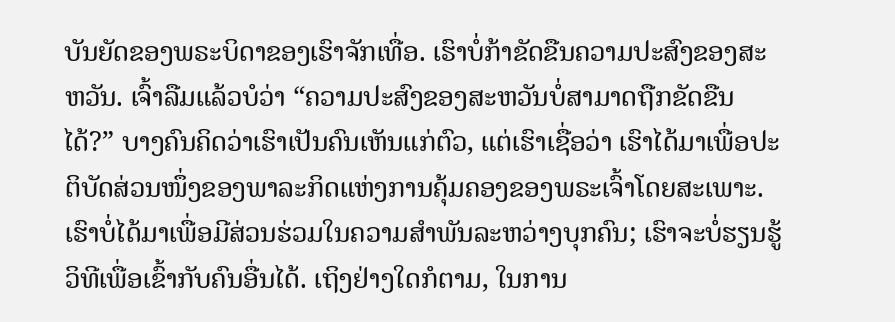ບັນຍັດຂອງພຣະບິດາຂອງເຮົາຈັກເທື່ອ. ເຮົາບໍ່ກ້າຂັດຂືນຄວາມປະສົງຂອງສະຫວັນ. ເຈົ້າລືມແລ້ວບໍວ່າ “ຄວາມປະສົງຂອງສະຫວັນບໍ່ສາມາດຖືກຂັດຂືນໄດ້?” ບາງຄົນຄິດວ່າເຮົາເປັນຄົນເຫັນແກ່ຕົວ, ແຕ່ເຮົາເຊື່ອວ່າ ເຮົາໄດ້ມາເພື່ອປະຕິບັດສ່ວນໜຶ່ງຂອງພາລະກິດແຫ່ງການຄຸ້ມຄອງຂອງພຣະເຈົ້າໂດຍສະເພາະ. ເຮົາບໍ່ໄດ້ມາເພື່ອມີສ່ວນຮ່ວມໃນຄວາມສຳພັນລະຫວ່າງບຸກຄົນ; ເຮົາຈະບໍ່ຮຽນຮູ້ວິທີເພື່ອເຂົ້າກັບຄົນອື່ນໄດ້. ເຖິງຢ່າງໃດກໍຕາມ, ໃນການ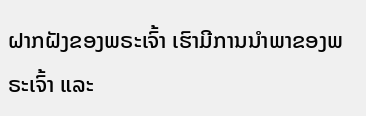ຝາກຝັງຂອງພຣະເຈົ້າ ເຮົາມີການນໍາພາຂອງພຣະເຈົ້າ ແລະ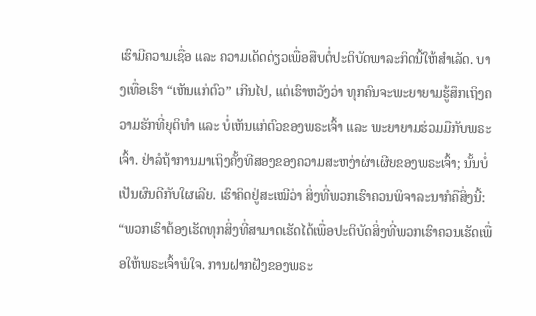ເຮົາມີຄວາມເຊື່ອ ແລະ ຄວາມເດັດດ່ຽວເພື່ອສືບຕໍ່ປະຕິບັດພາລະກິດນີ້ໃຫ້ສໍາເລັດ. ບາງເທື່ອເຮົາ “ເຫັນແກ່ຕົວ” ເກີນໄປ, ແຕ່ເຮົາຫວັງວ່າ ທຸກຄົນຈະພະຍາຍາມຮູ້ສຶກເຖິງຄວາມຮັກທີ່ຍຸຕິທຳ ແລະ ບໍ່ເຫັນແກ່ຕົວຂອງພຣະເຈົ້າ ແລະ ພະຍາຍາມຮ່ວມມືກັບພຣະເຈົ້າ. ຢ່າລໍຖ້າການມາເຖິງຄັ້ງທີສອງຂອງຄວາມສະຫງ່າຜ່າເຜີຍຂອງພຣະເຈົ້າ; ນັ້ນບໍ່ເປັນຜົນດີກັບໃຜເລີຍ. ເຮົາຄິດຢູ່ສະເໝີວ່າ ສິ່ງທີ່ພວກເຮົາຄວນພິຈາລະນາກໍຄືສິ່ງນີ້: “ພວກເຮົາຕ້ອງເຮັດທຸກສິ່ງທີ່ສາມາດເຮັດໄດ້ເພື່ອປະຕິບັດສິ່ງທີ່ພວກເຮົາຄວນເຮັດເພື່ອໃຫ້ພຣະເຈົ້າພໍໃຈ. ການຝາກຝັງຂອງພຣະ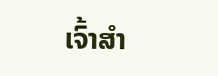ເຈົ້າສຳ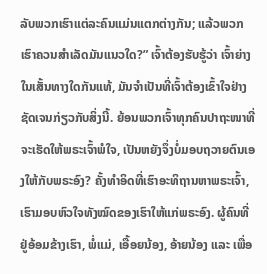ລັບພວກເຮົາແຕ່ລະຄົນແມ່ນແຕກຕ່າງກັນ; ແລ້ວພວກເຮົາຄວນສຳເລັດມັນແນວໃດ?” ເຈົ້າຕ້ອງຮັບຮູ້ວ່າ ເຈົ້າຍ່າງໃນເສັ້ນທາງໃດກັນແທ້, ມັນຈຳເປັນທີ່ເຈົ້າຕ້ອງເຂົ້າໃຈຢ່າງຊັດເຈນກ່ຽວກັບສິ່ງນີ້. ຍ້ອນພວກເຈົ້າທຸກຄົນປາຖະໜາທີ່ຈະເຮັດໃຫ້ພຣະເຈົ້າພໍໃຈ, ເປັນຫຍັງຈຶ່ງບໍ່ມອບຖວາຍຕົນເອງໃຫ້ກັບພຣະອົງ? ຄັ້ງທຳອິດທີ່ເຮົາອະທິຖານຫາພຣະເຈົ້າ, ເຮົາມອບຫົວໃຈທັງໝົດຂອງເຮົາໃຫ້ແກ່ພຣະອົງ. ຜູ້ຄົນທີ່ຢູ່ອ້ອມຂ້າງເຮົາ, ພໍ່ແມ່, ເອື້ອຍນ້ອງ, ອ້າຍນ້ອງ ແລະ ເພື່ອ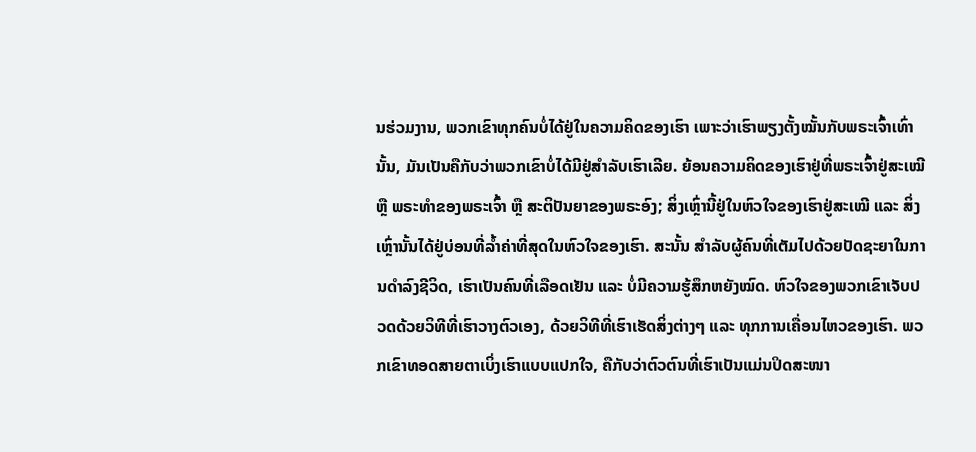ນຮ່ວມງານ, ພວກເຂົາທຸກຄົນບໍ່ໄດ້ຢູ່ໃນຄວາມຄິດຂອງເຮົາ ເພາະວ່າເຮົາພຽງຕັ້ງໝັ້ນກັບພຣະເຈົ້າເທົ່ານັ້ນ, ມັນເປັນຄືກັບວ່າພວກເຂົາບໍ່ໄດ້ມີຢູ່ສຳລັບເຮົາເລີຍ. ຍ້ອນຄວາມຄິດຂອງເຮົາຢູ່ທີ່ພຣະເຈົ້າຢູ່ສະເໝີ ຫຼື ພຣະທຳຂອງພຣະເຈົ້າ ຫຼື ສະຕິປັນຍາຂອງພຣະອົງ; ສິ່ງເຫຼົ່ານີ້ຢູ່ໃນຫົວໃຈຂອງເຮົາຢູ່ສະເໝີ ແລະ ສິ່ງເຫຼົ່ານັ້ນໄດ້ຢູ່ບ່ອນທີ່ລໍ້າຄ່າທີ່ສຸດໃນຫົວໃຈຂອງເຮົາ. ສະນັ້ນ ສຳລັບຜູ້ຄົນທີ່ເຕັມໄປດ້ວຍປັດຊະຍາໃນການດຳລົງຊີວິດ, ເຮົາເປັນຄົນທີ່ເລືອດເຢັນ ແລະ ບໍ່ມີຄວາມຮູ້ສຶກຫຍັງໝົດ. ຫົວໃຈຂອງພວກເຂົາເຈັບປວດດ້ວຍວິທີທີ່ເຮົາວາງຕົວເອງ, ດ້ວຍວິທີທີ່ເຮົາເຮັດສິ່ງຕ່າງໆ ແລະ ທຸກການເຄື່ອນໄຫວຂອງເຮົາ. ພວກເຂົາທອດສາຍຕາເບິ່ງເຮົາແບບແປກໃຈ, ຄືກັບວ່າຕົວຕົນທີ່ເຮົາເປັນແມ່ນປິດສະໜາ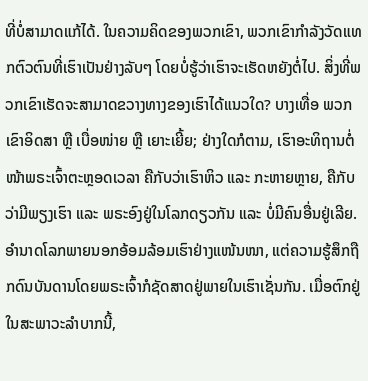ທີ່ບໍ່ສາມາດແກ້ໄດ້. ໃນຄວາມຄິດຂອງພວກເຂົາ, ພວກເຂົາກຳລັງວັດແທກຕົວຕົນທີ່ເຮົາເປັນຢ່າງລັບໆ ໂດຍບໍ່ຮູ້ວ່າເຮົາຈະເຮັດຫຍັງຕໍ່ໄປ. ສິ່ງທີ່ພວກເຂົາເຮັດຈະສາມາດຂວາງທາງຂອງເຮົາໄດ້ແນວໃດ? ບາງເທື່ອ ພວກເຂົາອິດສາ ຫຼື ເບື່ອໜ່າຍ ຫຼື ເຍາະເຍີ້ຍ; ຢ່າງໃດກໍຕາມ, ເຮົາອະທິຖານຕໍ່ໜ້າພຣະເຈົ້າຕະຫຼອດເວລາ ຄືກັບວ່າເຮົາຫິວ ແລະ ກະຫາຍຫຼາຍ, ຄືກັບວ່າມີພຽງເຮົາ ແລະ ພຣະອົງຢູ່ໃນໂລກດຽວກັນ ແລະ ບໍ່ມີຄົນອື່ນຢູ່ເລີຍ. ອໍານາດໂລກພາຍນອກອ້ອມລ້ອມເຮົາຢ່າງແໜ້ນໜາ, ແຕ່ຄວາມຮູ້ສຶກຖືກດົນບັນດານໂດຍພຣະເຈົ້າກໍຊັດສາດຢູ່ພາຍໃນເຮົາເຊັ່ນກັນ. ເມື່ອຕົກຢູ່ໃນສະພາວະລຳບາກນີ້,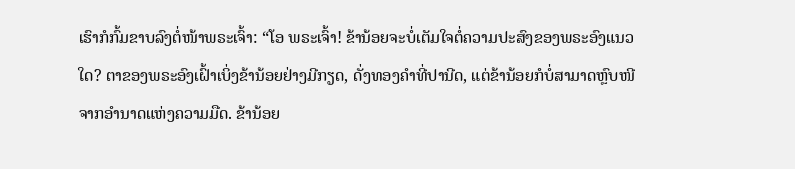ເຮົາກໍກົ້ມຂາບລົງຕໍ່ໜ້າພຣະເຈົ້າ: “ໂອ ພຣະເຈົ້າ! ຂ້ານ້ອຍຈະບໍ່ເຕັມໃຈຕໍ່ຄວາມປະສົງຂອງພຣະອົງແນວໃດ? ຕາຂອງພຣະອົງເຝົ້າເບິ່ງຂ້ານ້ອຍຢ່າງມີກຽດ, ດັ່ງທອງຄຳທີ່ປານີດ, ແຕ່ຂ້ານ້ອຍກໍບໍ່ສາມາດຫຼົບໜີຈາກອໍານາດແຫ່ງຄວາມມືດ. ຂ້ານ້ອຍ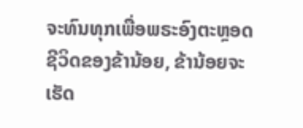ຈະທົນທຸກເພື່ອພຣະອົງຕະຫຼອດຊີວິດຂອງຂ້ານ້ອຍ, ຂ້ານ້ອຍຈະເຮັດ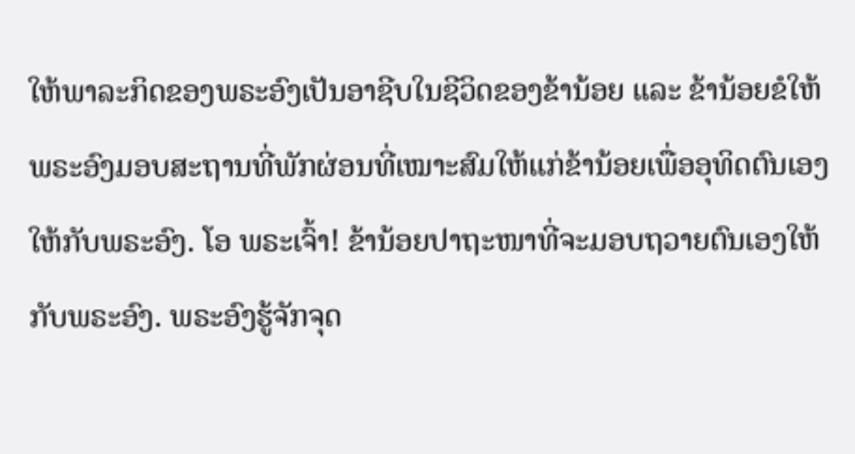ໃຫ້ພາລະກິດຂອງພຣະອົງເປັນອາຊີບໃນຊີວິດຂອງຂ້ານ້ອຍ ແລະ ຂ້ານ້ອຍຂໍໃຫ້ພຣະອົງມອບສະຖານທີ່ພັກຜ່ອນທີ່ເໝາະສົມໃຫ້ແກ່ຂ້ານ້ອຍເພື່ອອຸທິດຕົນເອງໃຫ້ກັບພຣະອົງ. ໂອ ພຣະເຈົ້າ! ຂ້ານ້ອຍປາຖະໜາທີ່ຈະມອບຖວາຍຕົນເອງໃຫ້ກັບພຣະອົງ. ພຣະອົງຮູ້ຈັກຈຸດ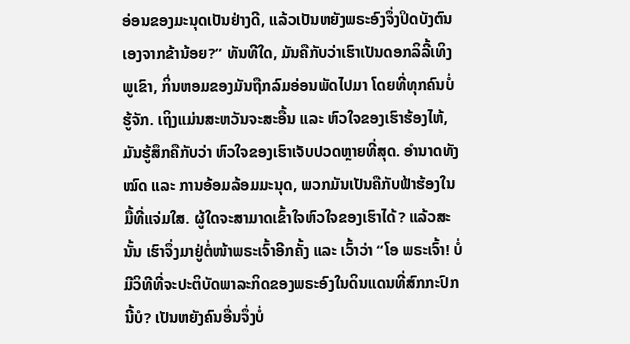ອ່ອນຂອງມະນຸດເປັນຢ່າງດີ, ແລ້ວເປັນຫຍັງພຣະອົງຈຶ່ງປິດບັງຕົນເອງຈາກຂ້ານ້ອຍ?” ທັນທີໃດ, ມັນຄືກັບວ່າເຮົາເປັນດອກລິລີ້ເທິງພູເຂົາ, ກິ່ນຫອມຂອງມັນຖືກລົມອ່ອນພັດໄປມາ ໂດຍທີ່ທຸກຄົນບໍ່ຮູ້ຈັກ. ເຖິງແມ່ນສະຫວັນຈະສະອື້ນ ແລະ ຫົວໃຈຂອງເຮົາຮ້ອງໄຫ້, ມັນຮູ້ສຶກຄືກັບວ່າ ຫົວໃຈຂອງເຮົາເຈັບປວດຫຼາຍທີ່ສຸດ. ອໍານາດທັງໝົດ ແລະ ການອ້ອມລ້ອມມະນຸດ, ພວກມັນເປັນຄືກັບຟ້າຮ້ອງໃນມື້ທີ່ແຈ່ມໃສ. ຜູ້ໃດຈະສາມາດເຂົ້າໃຈຫົວໃຈຂອງເຮົາໄດ້? ແລ້ວສະນັ້ນ ເຮົາຈຶ່ງມາຢູ່ຕໍ່ໜ້າພຣະເຈົ້າອີກຄັ້ງ ແລະ ເວົ້າວ່າ “ໂອ ພຣະເຈົ້າ! ບໍ່ມີວິທີທີ່ຈະປະຕິບັດພາລະກິດຂອງພຣະອົງໃນດິນແດນທີ່ສົກກະປົກນີ້ບໍ? ເປັນຫຍັງຄົນອື່ນຈຶ່ງບໍ່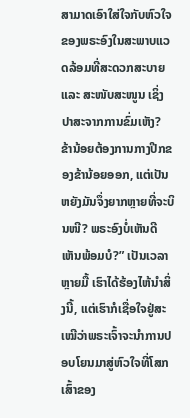ສາມາດເອົາໃສ່ໃຈກັບຫົວໃຈຂອງພຣະອົງໃນສະພາບແວດລ້ອມທີ່ສະດວກສະບາຍ ແລະ ສະໜັບສະໜູນ ເຊິ່ງປາສະຈາກການຂົ່ມເຫັງ? ຂ້ານ້ອຍຕ້ອງການກາງປີກຂອງຂ້ານ້ອຍອອກ, ແຕ່ເປັນຫຍັງມັນຈຶ່ງຍາກຫຼາຍທີ່ຈະບິນໜີ? ພຣະອົງບໍ່ເຫັນດີເຫັນພ້ອມບໍ?” ເປັນເວລາຫຼາຍມື້ ເຮົາໄດ້ຮ້ອງໄຫ້ນໍາສິ່ງນີ້, ແຕ່ເຮົາກໍເຊື່ອໃຈຢູ່ສະເໝີວ່າພຣະເຈົ້າຈະນໍາການປອບໂຍນມາສູ່ຫົວໃຈທີ່ໂສກເສົ້າຂອງ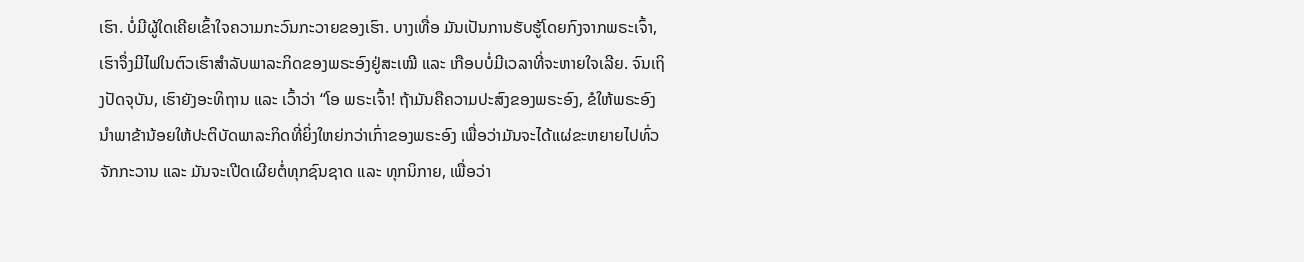ເຮົາ. ບໍ່ມີຜູ້ໃດເຄີຍເຂົ້າໃຈຄວາມກະວົນກະວາຍຂອງເຮົາ. ບາງເທື່ອ ມັນເປັນການຮັບຮູ້ໂດຍກົງຈາກພຣະເຈົ້າ, ເຮົາຈຶ່ງມີໄຟໃນຕົວເຮົາສຳລັບພາລະກິດຂອງພຣະອົງຢູ່ສະເໝີ ແລະ ເກືອບບໍ່ມີເວລາທີ່ຈະຫາຍໃຈເລີຍ. ຈົນເຖິງປັດຈຸບັນ, ເຮົາຍັງອະທິຖານ ແລະ ເວົ້າວ່າ “ໂອ ພຣະເຈົ້າ! ຖ້າມັນຄືຄວາມປະສົງຂອງພຣະອົງ, ຂໍໃຫ້ພຣະອົງນໍາພາຂ້ານ້ອຍໃຫ້ປະຕິບັດພາລະກິດທີ່ຍິ່ງໃຫຍ່ກວ່າເກົ່າຂອງພຣະອົງ ເພື່ອວ່າມັນຈະໄດ້ແຜ່ຂະຫຍາຍໄປທົ່ວຈັກກະວານ ແລະ ມັນຈະເປີດເຜີຍຕໍ່ທຸກຊົນຊາດ ແລະ ທຸກນິກາຍ, ເພື່ອວ່າ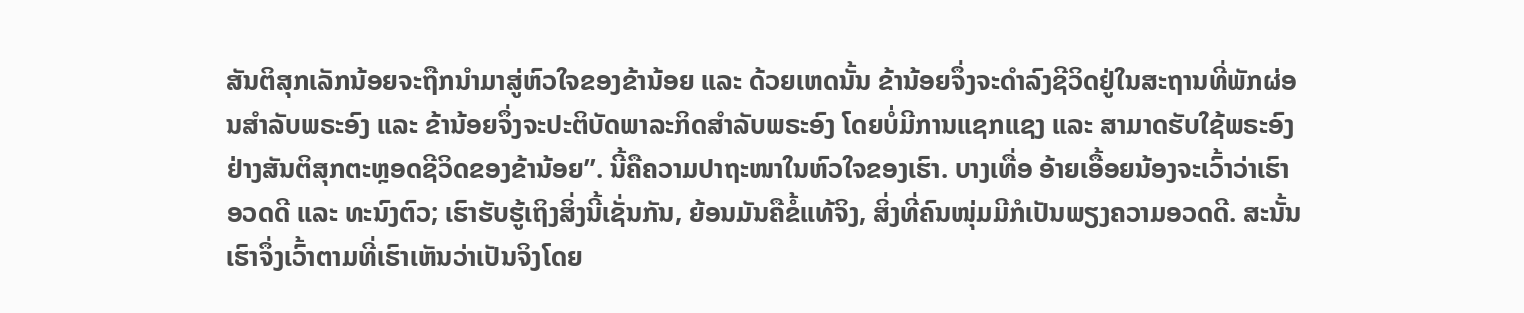ສັນຕິສຸກເລັກນ້ອຍຈະຖືກນໍາມາສູ່ຫົວໃຈຂອງຂ້ານ້ອຍ ແລະ ດ້ວຍເຫດນັ້ນ ຂ້ານ້ອຍຈຶ່ງຈະດຳລົງຊີວິດຢູ່ໃນສະຖານທີ່ພັກຜ່ອນສຳລັບພຣະອົງ ແລະ ຂ້ານ້ອຍຈຶ່ງຈະປະຕິບັດພາລະກິດສຳລັບພຣະອົງ ໂດຍບໍ່ມີການແຊກແຊງ ແລະ ສາມາດຮັບໃຊ້ພຣະອົງຢ່າງສັນຕິສຸກຕະຫຼອດຊີວິດຂອງຂ້ານ້ອຍ”. ນີ້ຄືຄວາມປາຖະໜາໃນຫົວໃຈຂອງເຮົາ. ບາງເທື່ອ ອ້າຍເອື້ອຍນ້ອງຈະເວົ້າວ່າເຮົາອວດດີ ແລະ ທະນົງຕົວ; ເຮົາຮັບຮູ້ເຖິງສິ່ງນີ້ເຊັ່ນກັນ, ຍ້ອນມັນຄືຂໍ້ແທ້ຈິງ, ສິ່ງທີ່ຄົນໜຸ່ມມີກໍເປັນພຽງຄວາມອວດດີ. ສະນັ້ນ ເຮົາຈຶ່ງເວົ້າຕາມທີ່ເຮົາເຫັນວ່າເປັນຈິງໂດຍ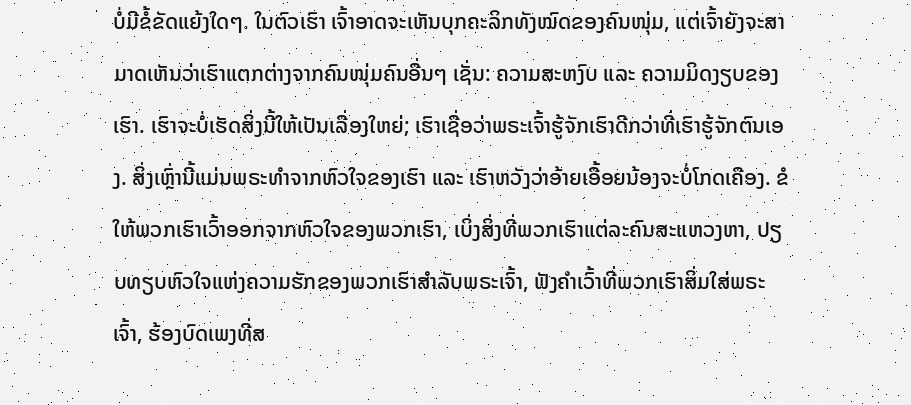ບໍ່ມີຂໍ້ຂັດແຍ້ງໃດໆ. ໃນຕົວເຮົາ ເຈົ້າອາດຈະເຫັນບຸກຄະລິກທັງໝົດຂອງຄົນໜຸ່ມ, ແຕ່ເຈົ້າຍັງຈະສາມາດເຫັນວ່າເຮົາແຕກຕ່າງຈາກຄົນໜຸ່ມຄົນອື່ນໆ ເຊັ່ນ: ຄວາມສະຫງົບ ແລະ ຄວາມມິດງຽບຂອງເຮົາ. ເຮົາຈະບໍ່ເຮັດສິ່ງນີ້ໃຫ້ເປັນເລື່ອງໃຫຍ່; ເຮົາເຊື່ອວ່າພຣະເຈົ້າຮູ້ຈັກເຮົາດີກວ່າທີ່ເຮົາຮູ້ຈັກຕົນເອງ. ສິ່ງເຫຼົ່ານີ້ແມ່ນພຣະທຳຈາກຫົວໃຈຂອງເຮົາ ແລະ ເຮົາຫວັງວ່າອ້າຍເອື້ອຍນ້ອງຈະບໍ່ໂກດເຄືອງ. ຂໍໃຫ້ພວກເຮົາເວົ້າອອກຈາກຫົວໃຈຂອງພວກເຮົາ, ເບິ່ງສິ່ງທີ່ພວກເຮົາແຕ່ລະຄົນສະແຫວງຫາ, ປຽບທຽບຫົວໃຈແຫ່ງຄວາມຮັກຂອງພວກເຮົາສຳລັບພຣະເຈົ້າ, ຟັງຄຳເວົ້າທີ່ພວກເຮົາສິ່ມໃສ່ພຣະເຈົ້າ, ຮ້ອງບົດເພງທີ່ສ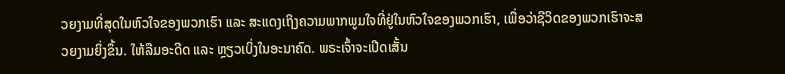ວຍງາມທີ່ສຸດໃນຫົວໃຈຂອງພວກເຮົາ ແລະ ສະແດງເຖິງຄວາມພາກພູມໃຈທີ່ຢູ່ໃນຫົວໃຈຂອງພວກເຮົາ, ເພື່ອວ່າຊີວິດຂອງພວກເຮົາຈະສວຍງາມຍິ່ງຂຶ້ນ. ໃຫ້ລືມອະດີດ ແລະ ຫຼຽວເບິ່ງໃນອະນາຄົດ. ພຣະເຈົ້າຈະເປີດເສັ້ນ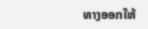ທາງອອກໃຫ້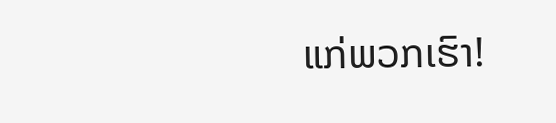ແກ່ພວກເຮົາ!